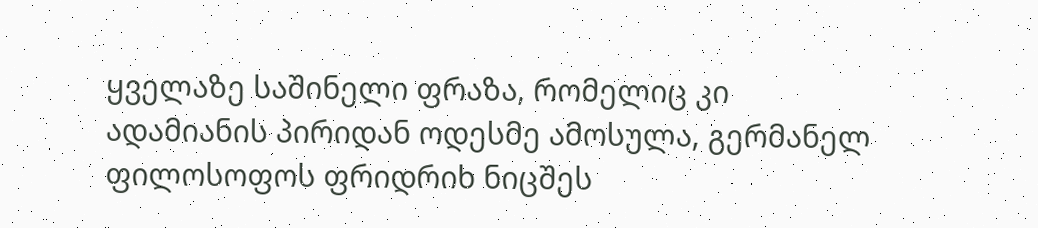ყველაზე საშინელი ფრაზა, რომელიც კი ადამიანის პირიდან ოდესმე ამოსულა, გერმანელ ფილოსოფოს ფრიდრიხ ნიცშეს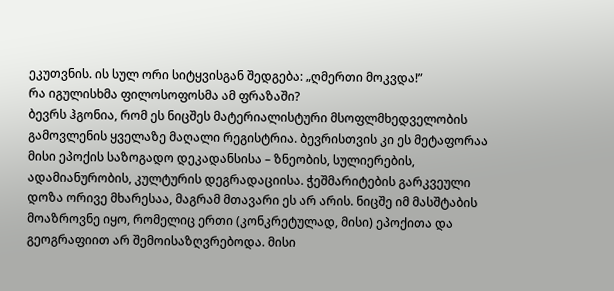ეკუთვნის. ის სულ ორი სიტყვისგან შედგება: „ღმერთი მოკვდა!”
რა იგულისხმა ფილოსოფოსმა ამ ფრაზაში?
ბევრს ჰგონია, რომ ეს ნიცშეს მატერიალისტური მსოფლმხედველობის გამოვლენის ყველაზე მაღალი რეგისტრია. ბევრისთვის კი ეს მეტაფორაა მისი ეპოქის საზოგადო დეკადანსისა – ზნეობის, სულიერების, ადამიანურობის, კულტურის დეგრადაციისა. ჭეშმარიტების გარკვეული დოზა ორივე მხარესაა, მაგრამ მთავარი ეს არ არის. ნიცშე იმ მასშტაბის მოაზროვნე იყო, რომელიც ერთი (კონკრეტულად, მისი) ეპოქითა და გეოგრაფიით არ შემოისაზღვრებოდა. მისი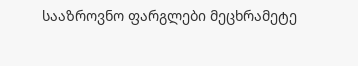სააზროვნო ფარგლები მეცხრამეტე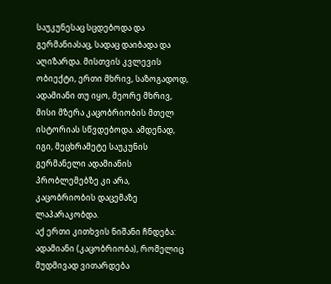საუკუნესაც სცდებოდა და გერმანიასაც, სადაც დაიბადა და აღიზარდა. მისთვის კვლევის ობიექტი, ერთი მხრივ, საზოგადოდ, ადამიანი თუ იყო, მეორე მხრივ, მისი მზერა კაცობრიობის მთელ ისტორიას სწვდებოდა. ამდენად, იგი, მეცხრამეტე საუკუნის გერმანელი ადამიანის პრობლემებზე კი არა, კაცობრიობის დაცემაზე ლაპარაკობდა.
აქ ერთი კითხვის ნიშანი ჩნდება: ადამიანი (კაცობრიობა), რომელიც მუდმივად ვითარდება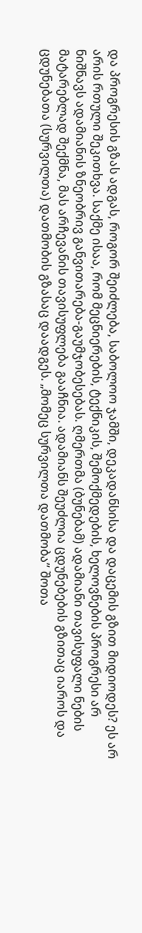და პროგრესის გზას ადგას, როგორ შეიძლება, საბოლოო ჯამში, დეკადანსისა და დაცემის გზით მიდიოდეს? ეს არ არის რთული შეკითხვა. საქმე ისაა, რომ მეცნიერების, ტექნიკის, შემოქმედების, ხელოვნების პროგრესი არ ნიშნავს ადამიანის ზნეობრივ განვითარება-გაუმჯობესებას. ღმერთმა (ბუნებამ) ადამიანი თავისუფალი ნების მატარებლად შექმნა, მას არჩევანის თავისუფლება გააჩნია. ადამიანს შეუძლია ცდუნებების გზითაც იაროს და ცდუნებათა (სურვილთა) დათმობის გზასაც დაადგეს. „მომეც სურვილთა დათმობა” შოთა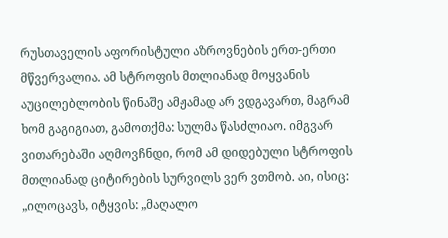რუსთაველის აფორისტული აზროვნების ერთ-ერთი მწვერვალია. ამ სტროფის მთლიანად მოყვანის აუცილებლობის წინაშე ამჟამად არ ვდგავართ, მაგრამ ხომ გაგიგიათ, გამოთქმა: სულმა წასძლიაო. იმგვარ ვითარებაში აღმოვჩნდი, რომ ამ დიდებული სტროფის მთლიანად ციტირების სურვილს ვერ ვთმობ. აი, ისიც:
„ილოცავს, იტყვის: „მაღალო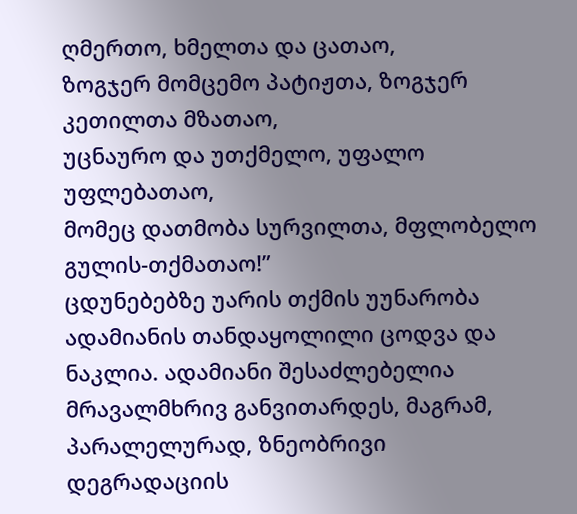ღმერთო, ხმელთა და ცათაო,
ზოგჯერ მომცემო პატიჟთა, ზოგჯერ კეთილთა მზათაო,
უცნაურო და უთქმელო, უფალო უფლებათაო,
მომეც დათმობა სურვილთა, მფლობელო გულის-თქმათაო!”
ცდუნებებზე უარის თქმის უუნარობა ადამიანის თანდაყოლილი ცოდვა და ნაკლია. ადამიანი შესაძლებელია მრავალმხრივ განვითარდეს, მაგრამ, პარალელურად, ზნეობრივი დეგრადაციის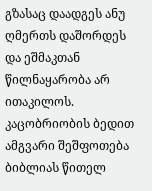გზასაც დაადგეს ანუ ღმერთს დაშორდეს და ეშმაკთან წილნაყარობა არ ითაკილოს. კაცობრიობის ბედით ამგვარი შეშფოთება ბიბლიას წითელ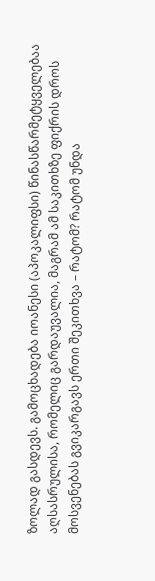ზოლად გასდევს. გამოცხადება იოანესი (აპოკალიფსი) წინასწარმეტყველებაა აღსასრულისა, რომელიც გარდაუვალია, მაგრამ ამ საკითხზე ფიქრის დროს მოსვენებას გვიკარგავს ერთი შეკითხვა – რატომ? რატომ უნდა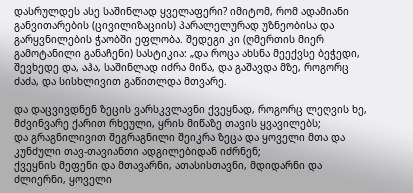დასრულდეს ასე საშინლად ყველაფერი? იმიტომ, რომ ადამიანი განვითარების (ცივილიზაციის) პარალელურად უზნეობისა და გარყვნილების ჭაობში ეფლობა. შედეგი კი (ღმერთის მიერ გამოტანილი განაჩენი) სასტიკია: „და როცა ახსნა მეექვსე ბეჭედი, შევხედე და, აჰა, საშინლად იძრა მიწა, და გაშავდა მზე, როგორც ძაძა, და სისხლივით გაწითლდა მთვარე.

და დაცვივდნენ ზეცის ვარსკვლავნი ქვეყნად, როგორც ლეღვის ხე, მძვინვარე ქარით რხეული, ყრის მიწაზე თავის ყვავილებს;
და გრაგნილივით შეგრაგნილი შეიკრა ზეცა და ყოველი მთა და კუნძული თავ-თავიანთი ადგილებიდან იძრნენ;
ქვეყნის მეფენი და მთავარნი, ათასისთავნი, მდიდარნი და ძლიერნი, ყოველი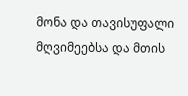მონა და თავისუფალი მღვიმეებსა და მთის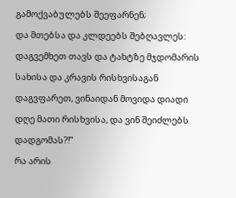გამოქვაბულებს შეეფარნენ;
და მთებსა და კლდეებს შებღავლეს: დაგვემხეთ თავს და ტახტზე მჯდომარის სახისა და კრავის რისხვისაგან დაგვფარეთ, ვინაიდან მოვიდა დიადი დღე მათი რისხვისა, და ვინ შეიძლებს დადგომას?!”
რა არის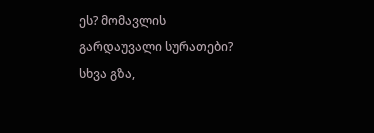ეს? მომავლის გარდაუვალი სურათები? სხვა გზა,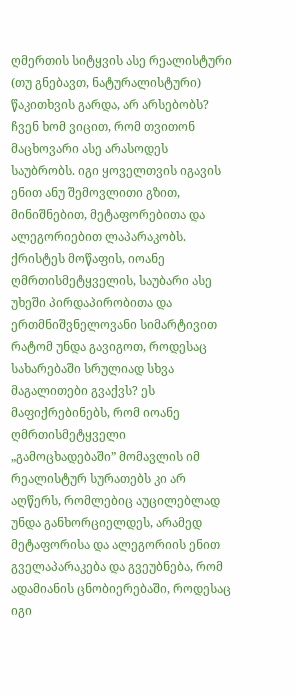ღმერთის სიტყვის ასე რეალისტური (თუ გნებავთ, ნატურალისტური) წაკითხვის გარდა, არ არსებობს? ჩვენ ხომ ვიცით, რომ თვითონ მაცხოვარი ასე არასოდეს საუბრობს. იგი ყოველთვის იგავის ენით ანუ შემოვლითი გზით, მინიშნებით, მეტაფორებითა და ალეგორიებით ლაპარაკობს. ქრისტეს მოწაფის, იოანე ღმრთისმეტყველის, საუბარი ასე უხეში პირდაპირობითა და ერთმნიშვნელოვანი სიმარტივით რატომ უნდა გავიგოთ, როდესაც სახარებაში სრულიად სხვა მაგალითები გვაქვს? ეს მაფიქრებინებს, რომ იოანე ღმრთისმეტყველი „გამოცხადებაში” მომავლის იმ რეალისტურ სურათებს კი არ აღწერს, რომლებიც აუცილებლად უნდა განხორციელდეს, არამედ მეტაფორისა და ალეგორიის ენით გველაპარაკება და გვეუბნება, რომ ადამიანის ცნობიერებაში, როდესაც იგი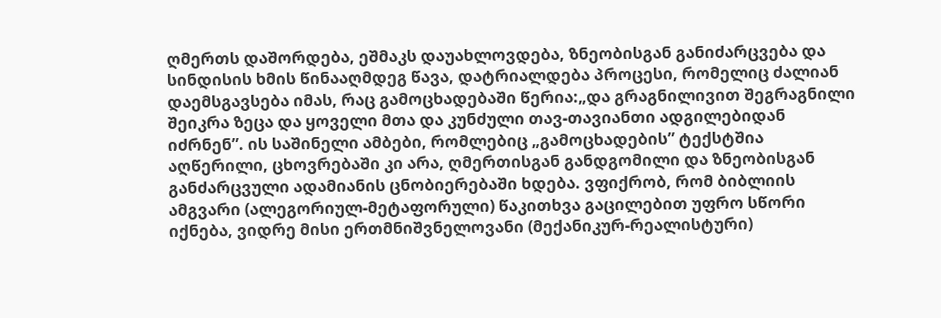ღმერთს დაშორდება, ეშმაკს დაუახლოვდება, ზნეობისგან განიძარცვება და სინდისის ხმის წინააღმდეგ წავა, დატრიალდება პროცესი, რომელიც ძალიან დაემსგავსება იმას, რაც გამოცხადებაში წერია:„და გრაგნილივით შეგრაგნილი შეიკრა ზეცა და ყოველი მთა და კუნძული თავ-თავიანთი ადგილებიდან იძრნენ”. ის საშინელი ამბები, რომლებიც „გამოცხადების” ტექსტშია აღწერილი, ცხოვრებაში კი არა, ღმერთისგან განდგომილი და ზნეობისგან განძარცვული ადამიანის ცნობიერებაში ხდება. ვფიქრობ, რომ ბიბლიის ამგვარი (ალეგორიულ-მეტაფორული) წაკითხვა გაცილებით უფრო სწორი იქნება, ვიდრე მისი ერთმნიშვნელოვანი (მექანიკურ-რეალისტური)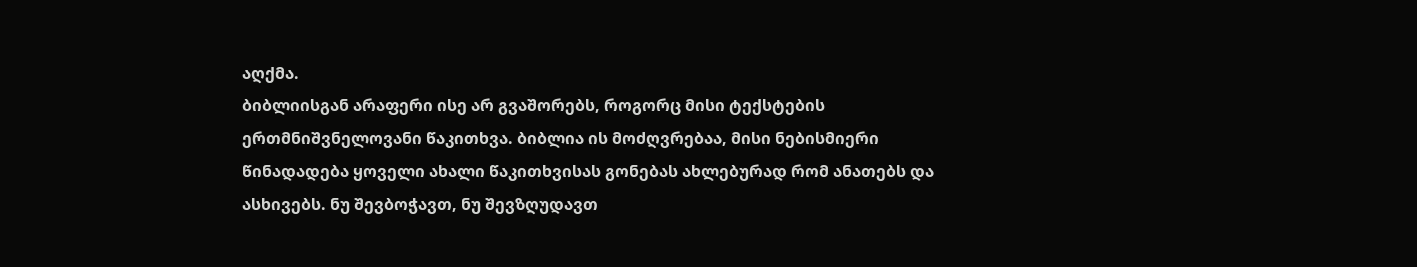აღქმა.
ბიბლიისგან არაფერი ისე არ გვაშორებს, როგორც მისი ტექსტების ერთმნიშვნელოვანი წაკითხვა. ბიბლია ის მოძღვრებაა, მისი ნებისმიერი წინადადება ყოველი ახალი წაკითხვისას გონებას ახლებურად რომ ანათებს და ასხივებს. ნუ შევბოჭავთ, ნუ შევზღუდავთ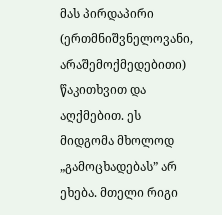მას პირდაპირი (ერთმნიშვნელოვანი, არაშემოქმედებითი) წაკითხვით და აღქმებით. ეს მიდგომა მხოლოდ „გამოცხადებას” არ ეხება. მთელი რიგი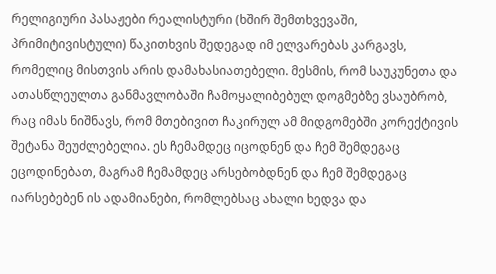რელიგიური პასაჟები რეალისტური (ხშირ შემთხვევაში, პრიმიტივისტული) წაკითხვის შედეგად იმ ელვარებას კარგავს, რომელიც მისთვის არის დამახასიათებელი. მესმის, რომ საუკუნეთა და ათასწლეულთა განმავლობაში ჩამოყალიბებულ დოგმებზე ვსაუბრობ, რაც იმას ნიშნავს, რომ მთებივით ჩაკირულ ამ მიდგომებში კორექტივის შეტანა შეუძლებელია. ეს ჩემამდეც იცოდნენ და ჩემ შემდეგაც ეცოდინებათ, მაგრამ ჩემამდეც არსებობდნენ და ჩემ შემდეგაც იარსებებენ ის ადამიანები, რომლებსაც ახალი ხედვა და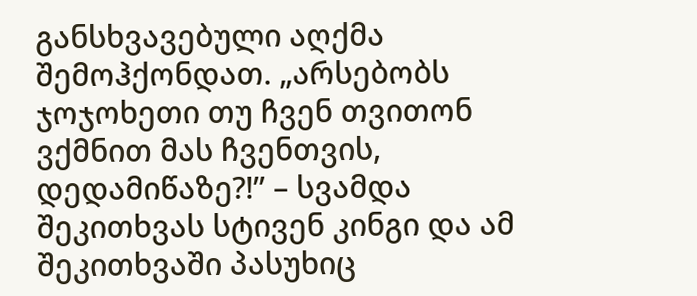განსხვავებული აღქმა შემოჰქონდათ. „არსებობს ჯოჯოხეთი თუ ჩვენ თვითონ ვქმნით მას ჩვენთვის, დედამიწაზე?!” – სვამდა შეკითხვას სტივენ კინგი და ამ შეკითხვაში პასუხიც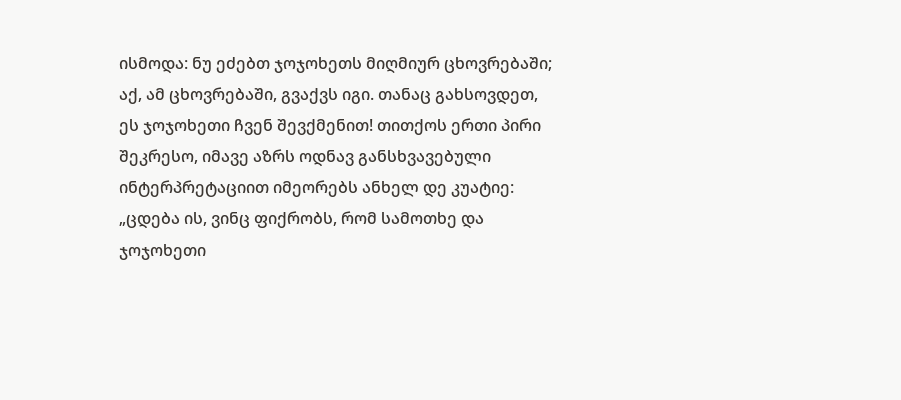ისმოდა: ნუ ეძებთ ჯოჯოხეთს მიღმიურ ცხოვრებაში; აქ, ამ ცხოვრებაში, გვაქვს იგი. თანაც გახსოვდეთ, ეს ჯოჯოხეთი ჩვენ შევქმენით! თითქოს ერთი პირი შეკრესო, იმავე აზრს ოდნავ განსხვავებული ინტერპრეტაციით იმეორებს ანხელ დე კუატიე: „ცდება ის, ვინც ფიქრობს, რომ სამოთხე და ჯოჯოხეთი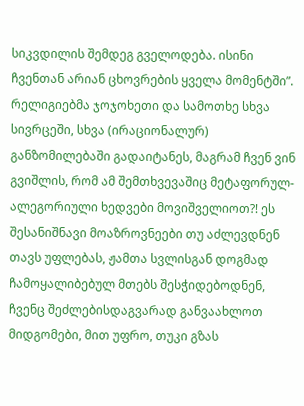სიკვდილის შემდეგ გველოდება. ისინი ჩვენთან არიან ცხოვრების ყველა მომენტში”.
რელიგიებმა ჯოჯოხეთი და სამოთხე სხვა სივრცეში, სხვა (ირაციონალურ) განზომილებაში გადაიტანეს, მაგრამ ჩვენ ვინ გვიშლის, რომ ამ შემთხვევაშიც მეტაფორულ-ალეგორიული ხედვები მოვიშველიოთ?! ეს შესანიშნავი მოაზროვნეები თუ აძლევდნენ თავს უფლებას, ჟამთა სვლისგან დოგმად ჩამოყალიბებულ მთებს შესჭიდებოდნენ, ჩვენც შეძლებისდაგვარად განვაახლოთ მიდგომები, მით უფრო, თუკი გზას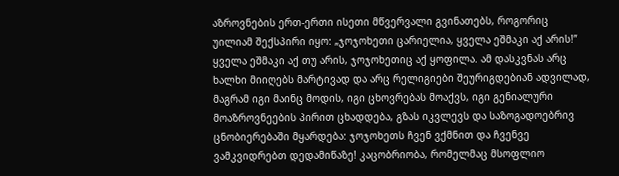აზროვნების ერთ-ერთი ისეთი მწვერვალი გვინათებს, როგორიც უილიამ შექსპირი იყო: „ჯოჯოხეთი ცარიელია, ყველა ეშმაკი აქ არის!” ყველა ეშმაკი აქ თუ არის, ჯოჯოხეთიც აქ ყოფილა. ამ დასკვნას არც ხალხი მიიღებს მარტივად და არც რელიგიები შეურიგდებიან ადვილად, მაგრამ იგი მაინც მოდის, იგი ცხოვრებას მოაქვს, იგი გენიალური მოაზროვნეების პირით ცხადდება, გზას იკვლევს და საზოგადოებრივ ცნობიერებაში მყარდება: ჯოჯოხეთს ჩვენ ვქმნით და ჩვენვე ვამკვიდრებთ დედამიწაზე! კაცობრიობა, რომელმაც მსოფლიო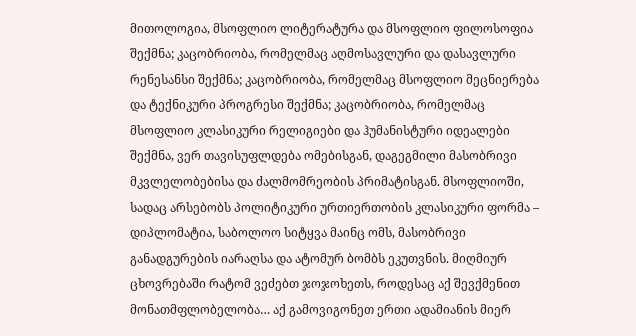მითოლოგია, მსოფლიო ლიტერატურა და მსოფლიო ფილოსოფია შექმნა; კაცობრიობა, რომელმაც აღმოსავლური და დასავლური რენესანსი შექმნა; კაცობრიობა, რომელმაც მსოფლიო მეცნიერება და ტექნიკური პროგრესი შექმნა; კაცობრიობა, რომელმაც მსოფლიო კლასიკური რელიგიები და ჰუმანისტური იდეალები შექმნა, ვერ თავისუფლდება ომებისგან, დაგეგმილი მასობრივი მკვლელობებისა და ძალმომრეობის პრიმატისგან. მსოფლიოში, სადაც არსებობს პოლიტიკური ურთიერთობის კლასიკური ფორმა – დიპლომატია, საბოლოო სიტყვა მაინც ომს, მასობრივი განადგურების იარაღსა და ატომურ ბომბს ეკუთვნის. მიღმიურ ცხოვრებაში რატომ ვეძებთ ჯოჯოხეთს, როდესაც აქ შევქმენით მონათმფლობელობა… აქ გამოვიგონეთ ერთი ადამიანის მიერ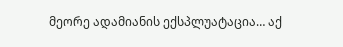მეორე ადამიანის ექსპლუატაცია… აქ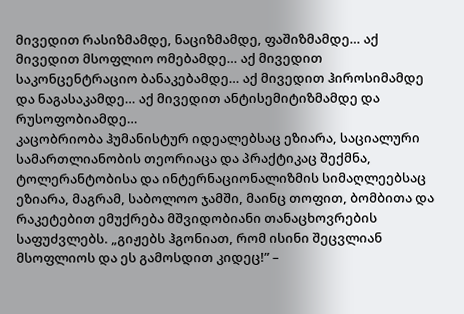მივედით რასიზმამდე, ნაციზმამდე, ფაშიზმამდე… აქ მივედით მსოფლიო ომებამდე… აქ მივედით საკონცენტრაციო ბანაკებამდე… აქ მივედით ჰიროსიმამდე და ნაგასაკამდე… აქ მივედით ანტისემიტიზმამდე და რუსოფობიამდე…
კაცობრიობა ჰუმანისტურ იდეალებსაც ეზიარა, საციალური სამართლიანობის თეორიაცა და პრაქტიკაც შექმნა, ტოლერანტობისა და ინტერნაციონალიზმის სიმაღლეებსაც ეზიარა, მაგრამ, საბოლოო ჯამში, მაინც თოფით, ბომბითა და რაკეტებით ემუქრება მშვიდობიანი თანაცხოვრების საფუძვლებს. „გიჟებს ჰგონიათ, რომ ისინი შეცვლიან მსოფლიოს და ეს გამოსდით კიდეც!” –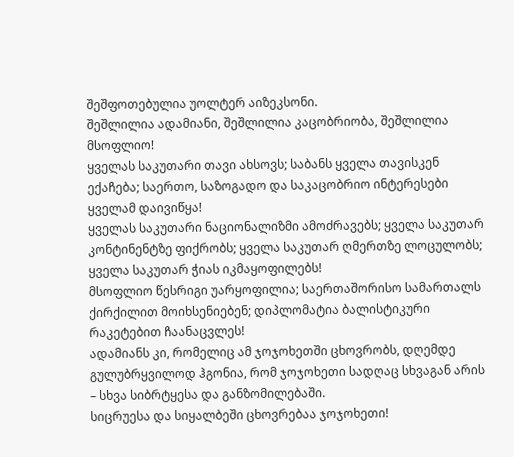შეშფოთებულია უოლტერ აიზეკსონი.
შეშლილია ადამიანი, შეშლილია კაცობრიობა, შეშლილია მსოფლიო!
ყველას საკუთარი თავი ახსოვს; საბანს ყველა თავისკენ ექაჩება; საერთო, საზოგადო და საკაცობრიო ინტერესები ყველამ დაივიწყა!
ყველას საკუთარი ნაციონალიზმი ამოძრავებს; ყველა საკუთარ კონტინენტზე ფიქრობს; ყველა საკუთარ ღმერთზე ლოცულობს; ყველა საკუთარ ჭიას იკმაყოფილებს!
მსოფლიო წესრიგი უარყოფილია; საერთაშორისო სამართალს ქირქილით მოიხსენიებენ; დიპლომატია ბალისტიკური რაკეტებით ჩაანაცვლეს!
ადამიანს კი, რომელიც ამ ჯოჯოხეთში ცხოვრობს, დღემდე გულუბრყვილოდ ჰგონია, რომ ჯოჯოხეთი სადღაც სხვაგან არის – სხვა სიბრტყესა და განზომილებაში.
სიცრუესა და სიყალბეში ცხოვრებაა ჯოჯოხეთი!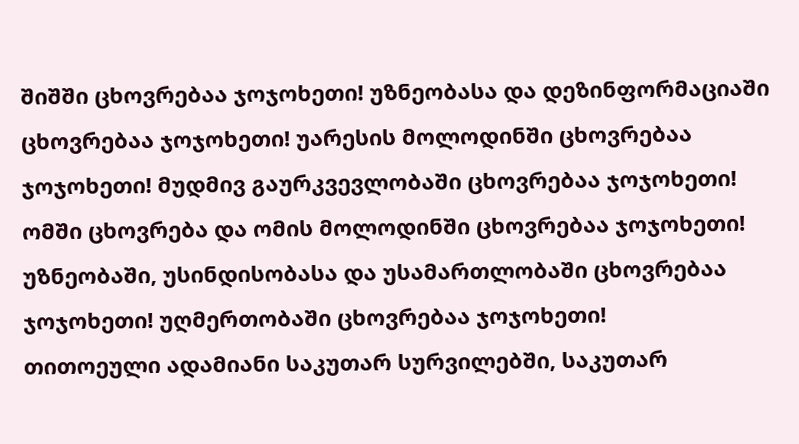შიშში ცხოვრებაა ჯოჯოხეთი! უზნეობასა და დეზინფორმაციაში ცხოვრებაა ჯოჯოხეთი! უარესის მოლოდინში ცხოვრებაა ჯოჯოხეთი! მუდმივ გაურკვევლობაში ცხოვრებაა ჯოჯოხეთი! ომში ცხოვრება და ომის მოლოდინში ცხოვრებაა ჯოჯოხეთი! უზნეობაში, უსინდისობასა და უსამართლობაში ცხოვრებაა ჯოჯოხეთი! უღმერთობაში ცხოვრებაა ჯოჯოხეთი!
თითოეული ადამიანი საკუთარ სურვილებში, საკუთარ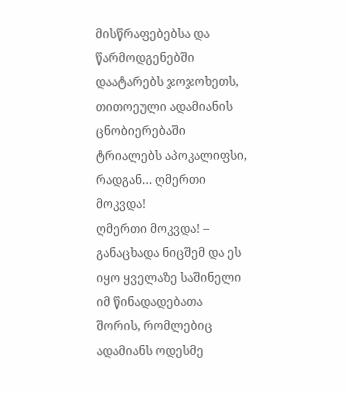მისწრაფებებსა და წარმოდგენებში დაატარებს ჯოჯოხეთს, თითოეული ადამიანის ცნობიერებაში ტრიალებს აპოკალიფსი, რადგან… ღმერთი მოკვდა!
ღმერთი მოკვდა! – განაცხადა ნიცშემ და ეს იყო ყველაზე საშინელი იმ წინადადებათა შორის, რომლებიც ადამიანს ოდესმე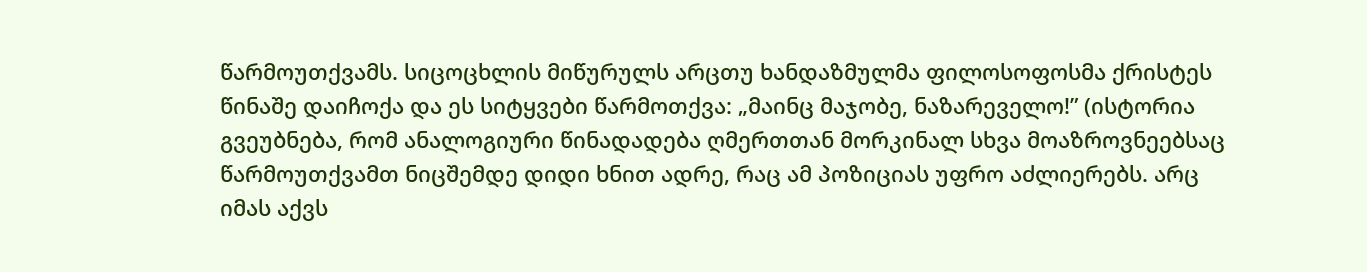წარმოუთქვამს. სიცოცხლის მიწურულს არცთუ ხანდაზმულმა ფილოსოფოსმა ქრისტეს წინაშე დაიჩოქა და ეს სიტყვები წარმოთქვა: „მაინც მაჯობე, ნაზარეველო!” (ისტორია გვეუბნება, რომ ანალოგიური წინადადება ღმერთთან მორკინალ სხვა მოაზროვნეებსაც წარმოუთქვამთ ნიცშემდე დიდი ხნით ადრე, რაც ამ პოზიციას უფრო აძლიერებს. არც იმას აქვს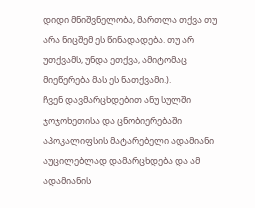დიდი მნიშვნელობა, მართლა თქვა თუ არა ნიცშემ ეს წინადადება. თუ არ უთქვამს, უნდა ეთქვა, ამიტომაც მიეწერება მას ეს ნათქვამი.).
ჩვენ დავმარცხდებით ანუ სულში ჯოჯოხეთისა და ცნობიერებაში აპოკალიფსის მატარებელი ადამიანი აუცილებლად დამარცხდება და ამ ადამიანის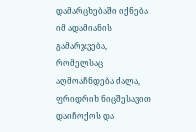დამარცხებაში იქნება იმ ადამიანის გამარჯვება, რომელსაც აღმოაჩნდება ძალა, ფრიდრიხ ნიცშესავით დაიჩოქოს და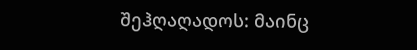შეჰღაღადოს: მაინც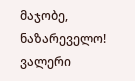მაჯობე, ნაზარეველო!
ვალერი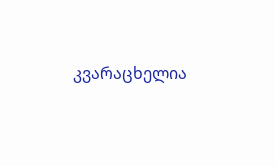კვარაცხელია